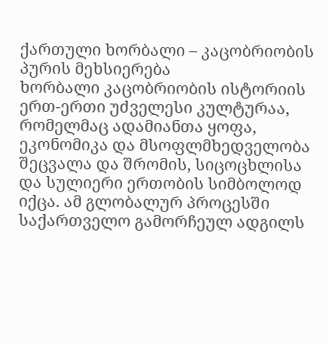ქართული ხორბალი – კაცობრიობის პურის მეხსიერება
ხორბალი კაცობრიობის ისტორიის ერთ-ერთი უძველესი კულტურაა, რომელმაც ადამიანთა ყოფა, ეკონომიკა და მსოფლმხედველობა შეცვალა და შრომის, სიცოცხლისა და სულიერი ერთობის სიმბოლოდ იქცა. ამ გლობალურ პროცესში საქართველო გამორჩეულ ადგილს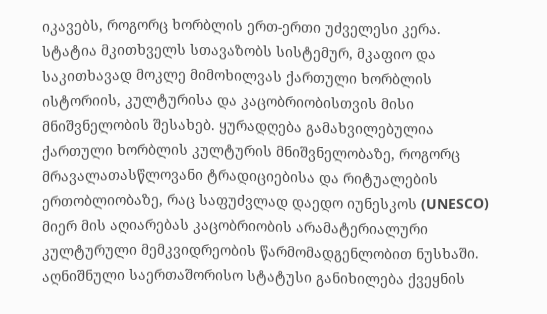იკავებს, როგორც ხორბლის ერთ-ერთი უძველესი კერა.
სტატია მკითხველს სთავაზობს სისტემურ, მკაფიო და საკითხავად მოკლე მიმოხილვას ქართული ხორბლის ისტორიის, კულტურისა და კაცობრიობისთვის მისი მნიშვნელობის შესახებ. ყურადღება გამახვილებულია ქართული ხორბლის კულტურის მნიშვნელობაზე, როგორც მრავალათასწლოვანი ტრადიციებისა და რიტუალების ერთობლიობაზე, რაც საფუძვლად დაედო იუნესკოს (UNESCO) მიერ მის აღიარებას კაცობრიობის არამატერიალური კულტურული მემკვიდრეობის წარმომადგენლობით ნუსხაში.
აღნიშნული საერთაშორისო სტატუსი განიხილება ქვეყნის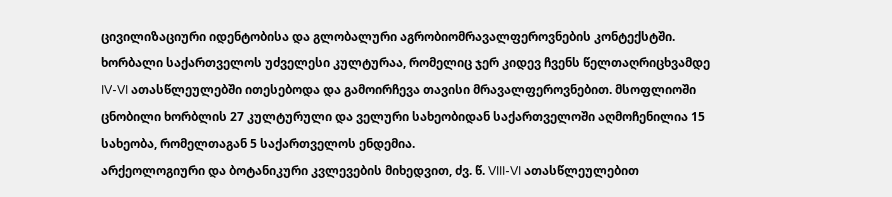ცივილიზაციური იდენტობისა და გლობალური აგრობიომრავალფეროვნების კონტექსტში.
ხორბალი საქართველოს უძველესი კულტურაა, რომელიც ჯერ კიდევ ჩვენს წელთაღრიცხვამდე IV-VI ათასწლეულებში ითესებოდა და გამოირჩევა თავისი მრავალფეროვნებით. მსოფლიოში ცნობილი ხორბლის 27 კულტურული და ველური სახეობიდან საქართველოში აღმოჩენილია 15 სახეობა, რომელთაგან 5 საქართველოს ენდემია.
არქეოლოგიური და ბოტანიკური კვლევების მიხედვით, ძვ. წ. VIII-VI ათასწლეულებით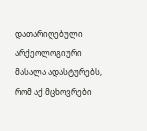დათარიღებული არქეოლოგიური მასალა ადასტურებს, რომ აქ მცხოვრები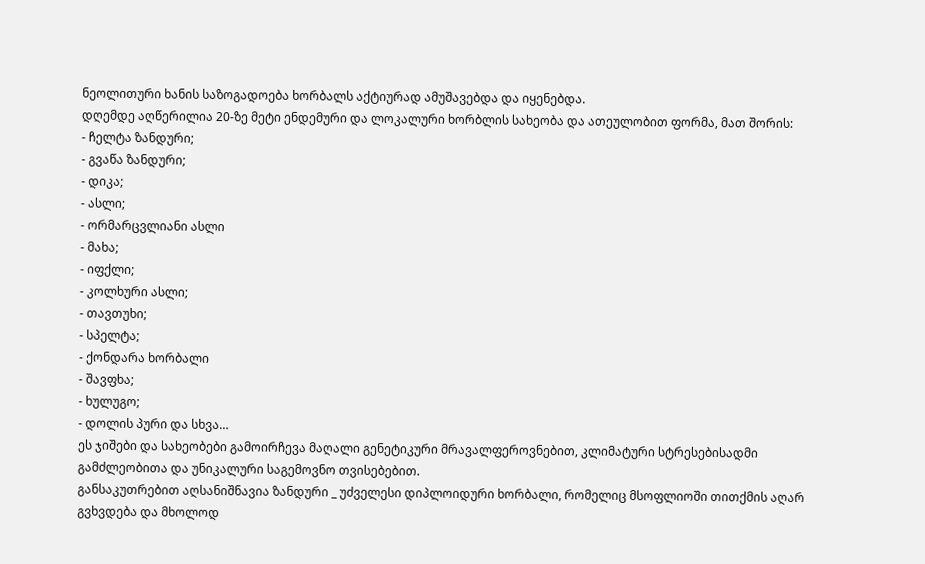ნეოლითური ხანის საზოგადოება ხორბალს აქტიურად ამუშავებდა და იყენებდა.
დღემდე აღწერილია 20-ზე მეტი ენდემური და ლოკალური ხორბლის სახეობა და ათეულობით ფორმა, მათ შორის:
- ჩელტა ზანდური;
- გვაწა ზანდური;
- დიკა;
- ასლი;
- ორმარცვლიანი ასლი
- მახა;
- იფქლი;
- კოლხური ასლი;
- თავთუხი;
- სპელტა;
- ქონდარა ხორბალი
- შავფხა;
- ხულუგო;
- დოლის პური და სხვა…
ეს ჯიშები და სახეობები გამოირჩევა მაღალი გენეტიკური მრავალფეროვნებით, კლიმატური სტრესებისადმი გამძლეობითა და უნიკალური საგემოვნო თვისებებით.
განსაკუთრებით აღსანიშნავია ზანდური _ უძველესი დიპლოიდური ხორბალი, რომელიც მსოფლიოში თითქმის აღარ გვხვდება და მხოლოდ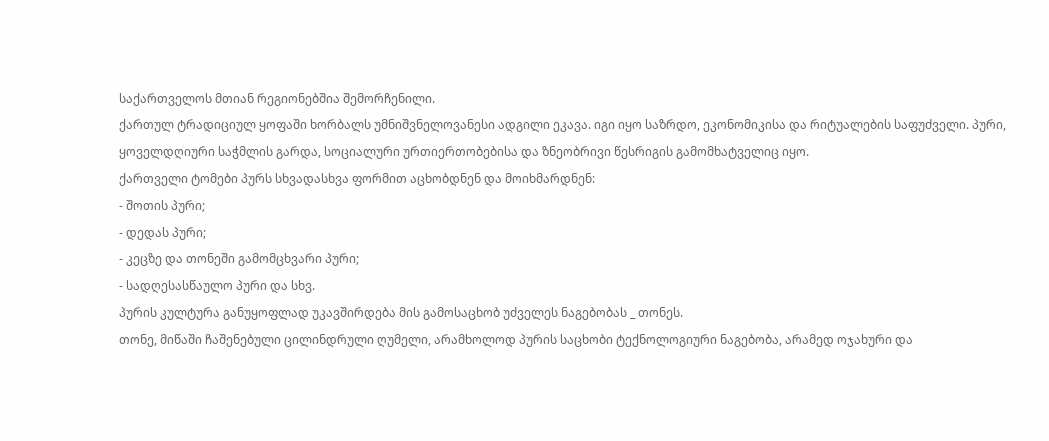საქართველოს მთიან რეგიონებშია შემორჩენილი.
ქართულ ტრადიციულ ყოფაში ხორბალს უმნიშვნელოვანესი ადგილი ეკავა. იგი იყო საზრდო, ეკონომიკისა და რიტუალების საფუძველი. პური, ყოველდღიური საჭმლის გარდა, სოციალური ურთიერთობებისა და ზნეობრივი წესრიგის გამომხატველიც იყო.
ქართველი ტომები პურს სხვადასხვა ფორმით აცხობდნენ და მოიხმარდნენ:
- შოთის პური;
- დედას პური;
- კეცზე და თონეში გამომცხვარი პური;
- სადღესასწაულო პური და სხვ.
პურის კულტურა განუყოფლად უკავშირდება მის გამოსაცხობ უძველეს ნაგებობას _ თონეს.
თონე, მიწაში ჩაშენებული ცილინდრული ღუმელი, არამხოლოდ პურის საცხობი ტექნოლოგიური ნაგებობა, არამედ ოჯახური და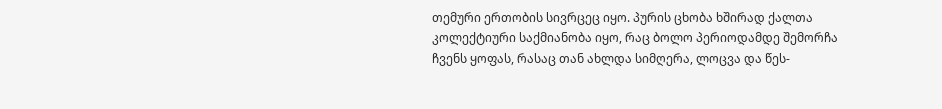თემური ერთობის სივრცეც იყო. პურის ცხობა ხშირად ქალთა კოლექტიური საქმიანობა იყო, რაც ბოლო პერიოდამდე შემორჩა ჩვენს ყოფას, რასაც თან ახლდა სიმღერა, ლოცვა და წეს-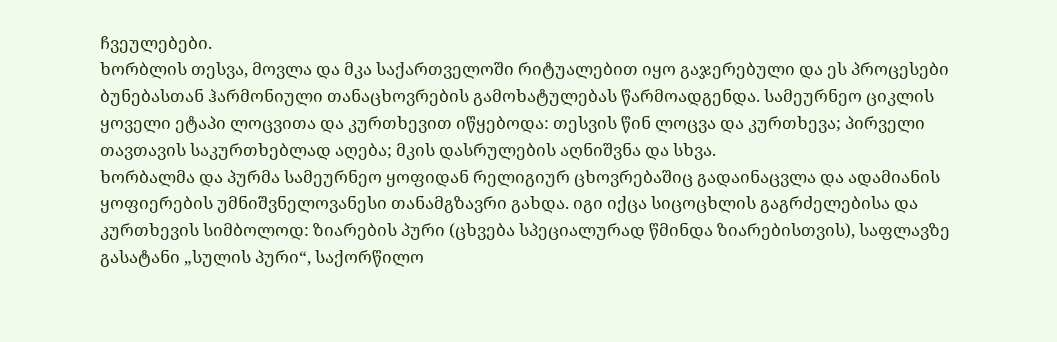ჩვეულებები.
ხორბლის თესვა, მოვლა და მკა საქართველოში რიტუალებით იყო გაჯერებული და ეს პროცესები ბუნებასთან ჰარმონიული თანაცხოვრების გამოხატულებას წარმოადგენდა. სამეურნეო ციკლის ყოველი ეტაპი ლოცვითა და კურთხევით იწყებოდა: თესვის წინ ლოცვა და კურთხევა; პირველი თავთავის საკურთხებლად აღება; მკის დასრულების აღნიშვნა და სხვა.
ხორბალმა და პურმა სამეურნეო ყოფიდან რელიგიურ ცხოვრებაშიც გადაინაცვლა და ადამიანის ყოფიერების უმნიშვნელოვანესი თანამგზავრი გახდა. იგი იქცა სიცოცხლის გაგრძელებისა და კურთხევის სიმბოლოდ: ზიარების პური (ცხვება სპეციალურად წმინდა ზიარებისთვის), საფლავზე გასატანი „სულის პური“, საქორწილო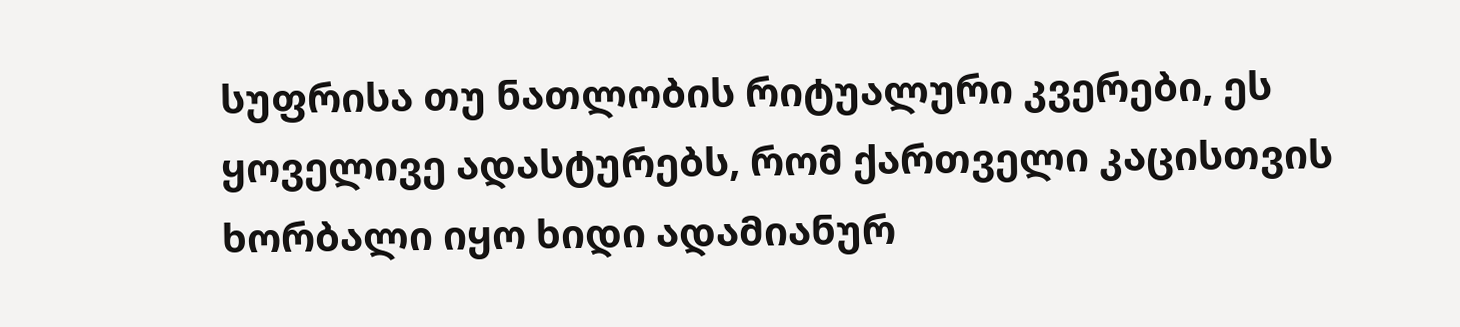სუფრისა თუ ნათლობის რიტუალური კვერები, ეს ყოველივე ადასტურებს, რომ ქართველი კაცისთვის ხორბალი იყო ხიდი ადამიანურ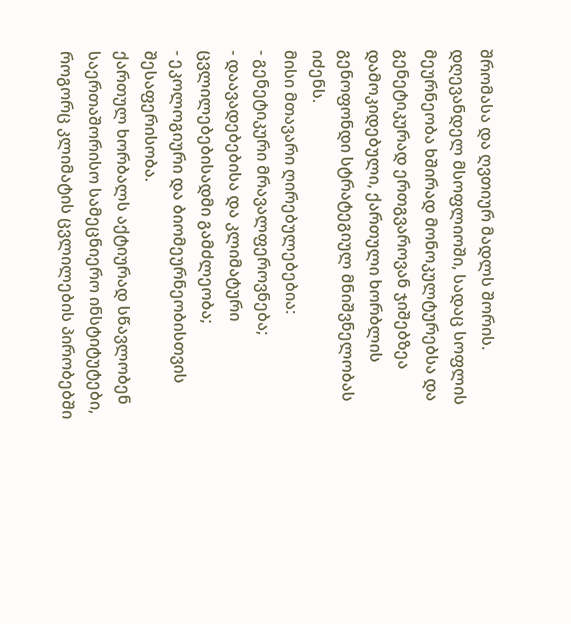შრომასა და ღვთიურ მადლს შორის.
დღევანდელ მსოფლიოში, სადაც სოფლის მეურნეობა ხშირად მონოკულტურებსა და გენეტიკურად ერთგვაროვან ჯიშებზეა დამოკიდებული, ქართული ხორბლის გენოფონდი სტრატეგიულ მნიშვნელობას იძენს.
მისი მთავარი ღირებულებებია:
- გენეტიკური მრავალფეროვნება;
- დაავადებებისა და კლიმატური ცვლილებებისადმი გამძლეობა;
- ეკოლოგიური და ბიომეურნეობისთვის შესაფერისობა.
ქართულ ხორბალს აქტიურად სწავლობენ საერთაშორისო სამეცნიერო ინსტიტუტები, როგორც კლიმატის ცვლილების პირობებში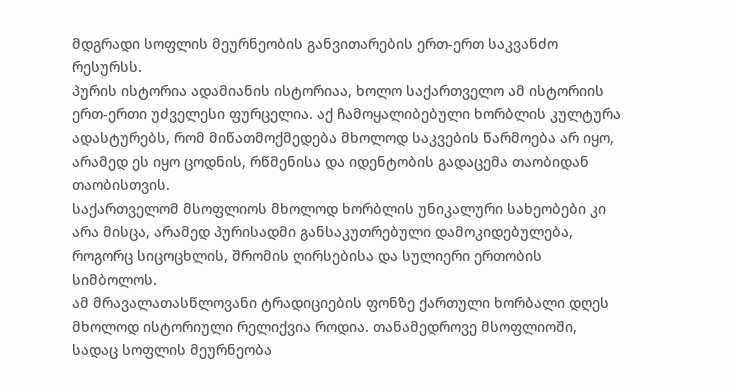მდგრადი სოფლის მეურნეობის განვითარების ერთ-ერთ საკვანძო რესურსს.
პურის ისტორია ადამიანის ისტორიაა, ხოლო საქართველო ამ ისტორიის ერთ-ერთი უძველესი ფურცელია. აქ ჩამოყალიბებული ხორბლის კულტურა ადასტურებს, რომ მიწათმოქმედება მხოლოდ საკვების წარმოება არ იყო, არამედ ეს იყო ცოდნის, რწმენისა და იდენტობის გადაცემა თაობიდან თაობისთვის.
საქართველომ მსოფლიოს მხოლოდ ხორბლის უნიკალური სახეობები კი არა მისცა, არამედ პურისადმი განსაკუთრებული დამოკიდებულება, როგორც სიცოცხლის, შრომის ღირსებისა და სულიერი ერთობის სიმბოლოს.
ამ მრავალათასწლოვანი ტრადიციების ფონზე ქართული ხორბალი დღეს მხოლოდ ისტორიული რელიქვია როდია. თანამედროვე მსოფლიოში, სადაც სოფლის მეურნეობა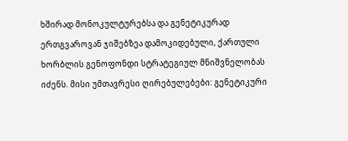ხშირად მონოკულტურებსა და გენეტიკურად ერთგვაროვან ჯიშებზეა დამოკიდებული, ქართული ხორბლის გენოფონდი სტრატეგიულ მნიშვნელობას იძენს. მისი უმთავრესი ღირებულებები: გენეტიკური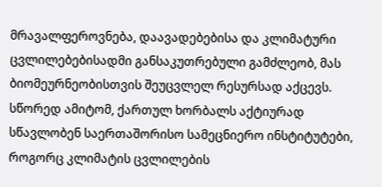მრავალფეროვნება, დაავადებებისა და კლიმატური ცვლილებებისადმი განსაკუთრებული გამძლეობ, მას ბიომეურნეობისთვის შეუცვლელ რესურსად აქცევს. სწორედ ამიტომ, ქართულ ხორბალს აქტიურად სწავლობენ საერთაშორისო სამეცნიერო ინსტიტუტები, როგორც კლიმატის ცვლილების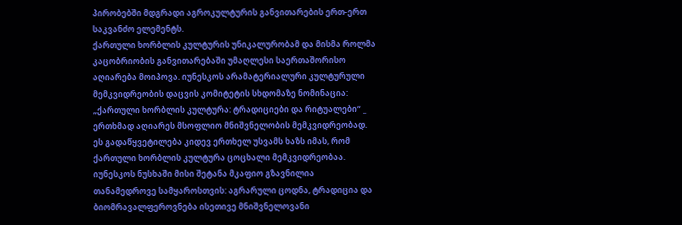პირობებში მდგრადი აგროკულტურის განვითარების ერთ-ერთ საკვანძო ელემენტს.
ქართული ხორბლის კულტურის უნიკალურობამ და მისმა როლმა კაცობრიობის განვითარებაში უმაღლესი საერთაშორისო აღიარება მოიპოვა. იუნესკოს არამატერიალური კულტურული მემკვიდრეობის დაცვის კომიტეტის სხდომაზე ნომინაცია: „ქართული ხორბლის კულტურა: ტრადიციები და რიტუალები“ _ ერთხმად აღიარეს მსოფლიო მნიშვნელობის მემკვიდრეობად.
ეს გადაწყვეტილება კიდევ ერთხელ უსვამს ხაზს იმას, რომ ქართული ხორბლის კულტურა ცოცხალი მემკვიდრეობაა.
იუნესკოს ნუსხაში მისი შეტანა მკაფიო გზავნილია თანამედროვე სამყაროსთვის: აგრარული ცოდნა, ტრადიცია და ბიომრავალფეროვნება ისეთივე მნიშვნელოვანი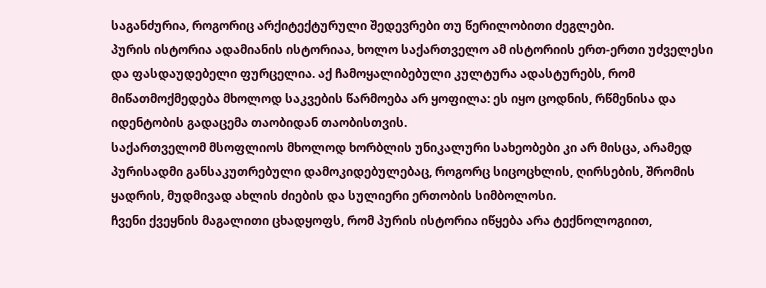საგანძურია, როგორიც არქიტექტურული შედევრები თუ წერილობითი ძეგლები.
პურის ისტორია ადამიანის ისტორიაა, ხოლო საქართველო ამ ისტორიის ერთ-ერთი უძველესი და ფასდაუდებელი ფურცელია. აქ ჩამოყალიბებული კულტურა ადასტურებს, რომ მიწათმოქმედება მხოლოდ საკვების წარმოება არ ყოფილა: ეს იყო ცოდნის, რწმენისა და იდენტობის გადაცემა თაობიდან თაობისთვის.
საქართველომ მსოფლიოს მხოლოდ ხორბლის უნიკალური სახეობები კი არ მისცა, არამედ პურისადმი განსაკუთრებული დამოკიდებულებაც, როგორც სიცოცხლის, ღირსების, შრომის ყადრის, მუდმივად ახლის ძიების და სულიერი ერთობის სიმბოლოსი.
ჩვენი ქვეყნის მაგალითი ცხადყოფს, რომ პურის ისტორია იწყება არა ტექნოლოგიით,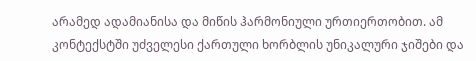არამედ ადამიანისა და მიწის ჰარმონიული ურთიერთობით. ამ კონტექსტში უძველესი ქართული ხორბლის უნიკალური ჯიშები და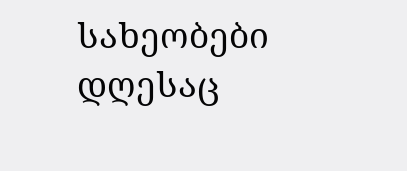სახეობები დღესაც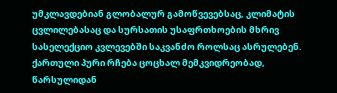უმკლავდებიან გლობალურ გამოწვევებსაც, კლიმატის ცვლილებასაც და სურსათის უსაფრთხოების მხრივ სასელექციო კვლევებში საკვანძო როლსაც ასრულებენ.
ქართული პური რჩება ცოცხალ მემკვიდრეობად, წარსულიდან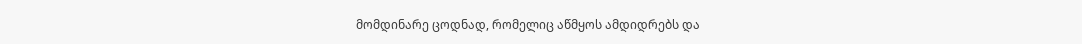მომდინარე ცოდნად, რომელიც აწმყოს ამდიდრებს და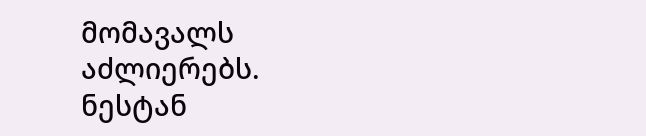მომავალს აძლიერებს.
ნესტან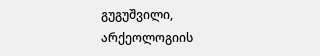გუგუშვილი,
არქეოლოგიის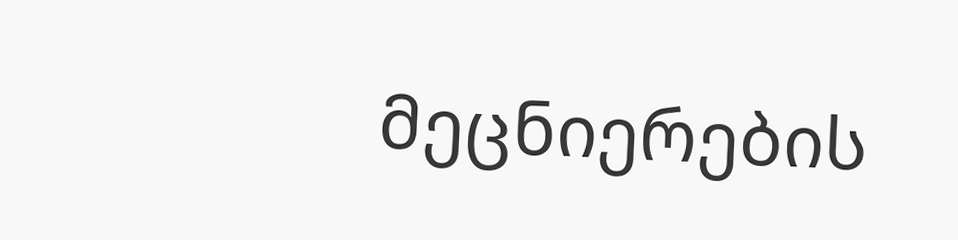მეცნიერების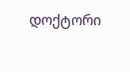დოქტორი